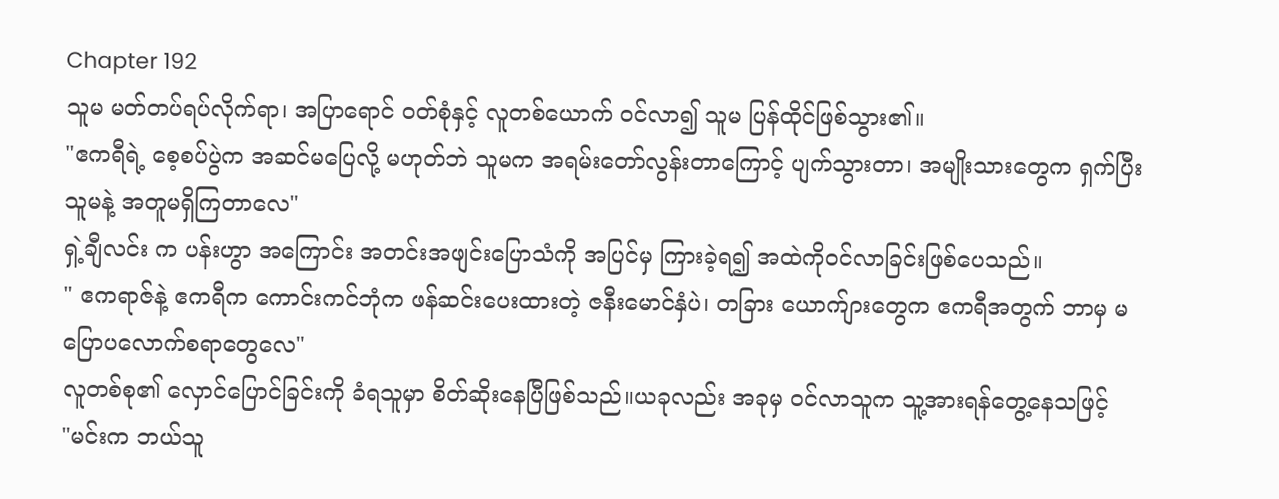Chapter 192
သူမ မတ်တပ်ရပ်လိုက်ရာ၊ အပြာရောင် ၀တ်စုံနှင့် လူတစ်ယောက် ဝင်လာ၍ သူမ ပြန်ထိုင်ဖြစ်သွား၏။
"ဧကရီရဲ့ စေ့စပ်ပွဲက အဆင်မပြေလို့ မဟုတ်ဘဲ သူမက အရမ်းတော်လွန်းတာကြောင့် ပျက်သွားတာ၊ အမျိုးသားတွေက ရှက်ပြီး သူမနဲ့ အတူမရှိကြတာလေ"
ရှဲ့ချီလင်း က ပန်းဟွာ အကြောင်း အတင်းအဖျင်းပြောသံကို အပြင်မှ ကြားခဲ့ရ၍ အထဲကိုဝင်လာခြင်းဖြစ်ပေသည်။
" ဧကရာဇ်နဲ့ ဧကရီက ကောင်းကင်ဘုံက ဖန်ဆင်းပေးထားတဲ့ ဇနီးမောင်နှံပဲ၊ တခြား ယောက်ျားတွေက ဧကရီအတွက် ဘာမှ မပြောပလောက်စရာတွေလေ"
လူတစ်စု၏ လှောင်ပြောင်ခြင်းကို ခံရသူမှာ စိတ်ဆိုးနေပြီဖြစ်သည်။ယခုလည်း အခုမှ ဝင်လာသူက သူ့အားရန်တွေ့နေသဖြင့်
"မင်းက ဘယ်သူ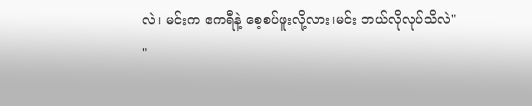လဲ၊ မင်းက ဧကရီနဲ့ စေ့စပ်ဖူးလို့လား၊မင်း ဘယ်လိုလုပ်သိလဲ"
"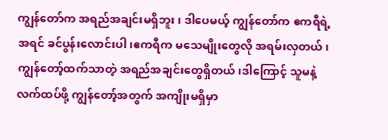ကျွန်တော်က အရည်အချင်းမရှိဘူး၊ ဒါပေမယ့် ကျွန်တော်က ဧကရီရဲ့ အရင် ခင်ပွန်းလောင်းပါ၊ဧကရီက မသေမျိုးတွေလို အရမ်းလှတယ်၊ကျွန်တော့်ထက်သာတဲ့ အရည်အချင်းတွေရှိတယ်၊ဒါကြောင့် သူမနဲ့လက်ထပ်ဖို့ ကျွန်တော့်အတွက် အကျိုးမရှိမှာ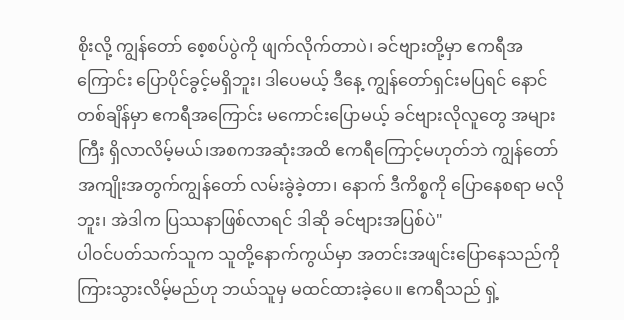စိုးလို့ ကျွန်တော် စေ့စပ်ပွဲကို ဖျက်လိုက်တာပဲ၊ ခင်ဗျားတို့မှာ ဧကရီအကြောင်း ပြောပိုင်ခွင့်မရှိဘူး၊ ဒါပေမယ့် ဒီနေ့ ကျွန်တော်ရှင်းမပြရင် နောင်တစ်ချိန်မှာ ဧကရီအကြောင်း မကောင်းပြောမယ့် ခင်ဗျားလိုလူတွေ အများကြီး ရှိလာလိမ့်မယ်၊အစကအဆုံးအထိ ဧကရီကြောင့်မဟုတ်ဘဲ ကျွန်တော်အကျိုးအတွက်ကျွန်တော် လမ်းခွဲခဲ့တာ၊ နောက် ဒီကိစ္စကို ပြောနေစရာ မလိုဘူး၊ အဲဒါက ပြဿနာဖြစ်လာရင် ဒါဆို ခင်ဗျားအပြစ်ပဲ"
ပါဝင်ပတ်သက်သူက သူတို့နောက်ကွယ်မှာ အတင်းအဖျင်းပြောနေသည်ကို ကြားသွားလိမ့်မည်ဟု ဘယ်သူမှ မထင်ထားခဲ့ပေ။ ဧကရီသည် ရှဲ့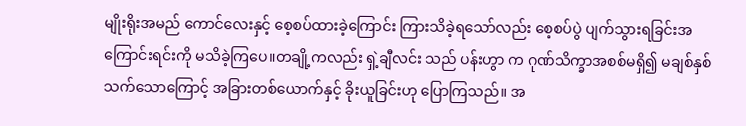မျိုးရိုးအမည် ကောင်လေးနှင့် စေ့စပ်ထားခဲ့ကြောင်း ကြားသိခဲ့ရသော်လည်း စေ့စပ်ပွဲ ပျက်သွားရခြင်းအကြောင်းရင်းကို မသိခဲ့ကြပေ။တချို့ကလည်း ရှဲ့ချီလင်း သည် ပန်းဟွာ က ဂုဏ်သိက္ခာအစစ်မရှိ၍ မချစ်နှစ်သက်သောကြောင့် အခြားတစ်ယောက်နှင့် ခိုးယူခြင်းဟု ပြောကြသည်။ အ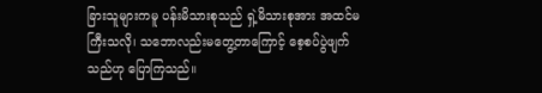ခြားသူများကမူ ပန်းမိသားစုသည် ရှဲ့မိသားစုအား အထင်မကြီးသလို၊ သဘောလည်းမတွေ့တာကြောင့် စေ့စပ်ပွဲဖျက်သည်ဟု ပြောကြသည်။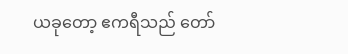ယခုတော့ ဧကရီသည် တော်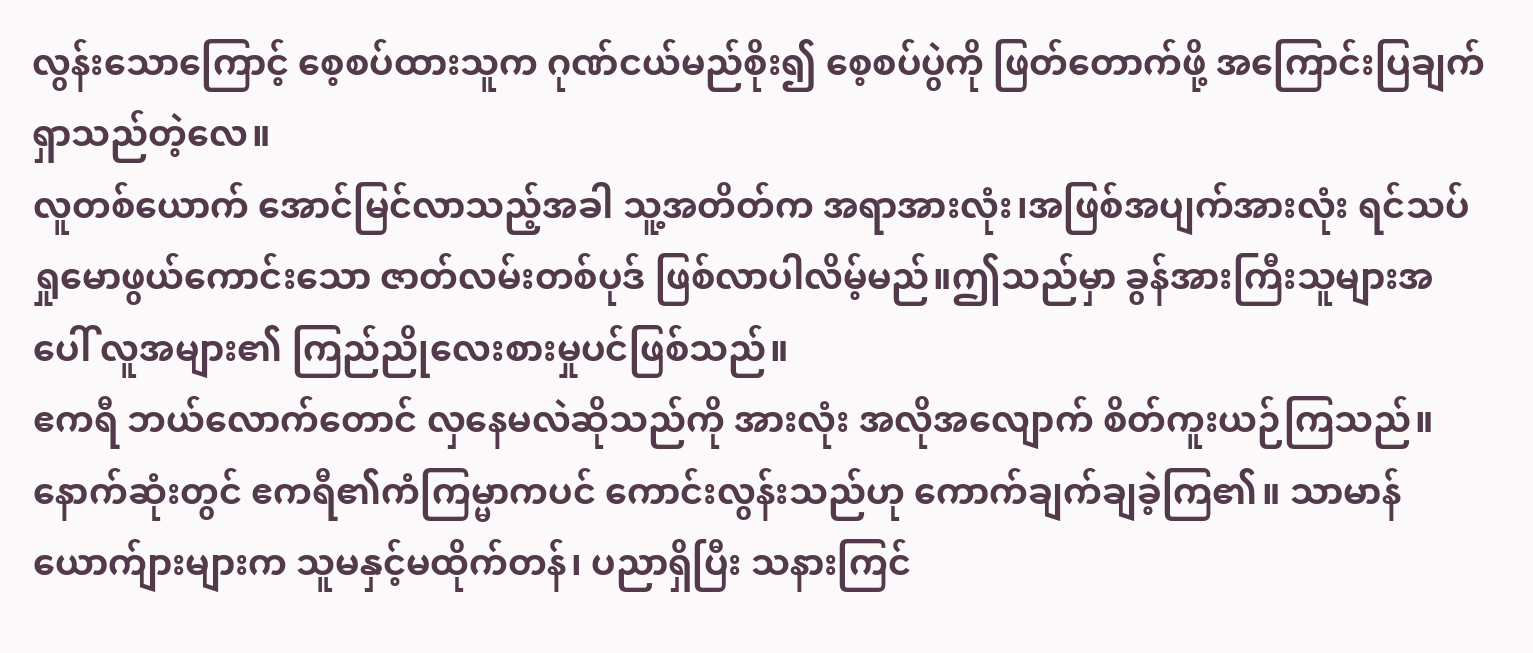လွန်းသောကြောင့် စေ့စပ်ထားသူက ဂုဏ်ငယ်မည်စိုး၍ စေ့စပ်ပွဲကို ဖြတ်တောက်ဖို့ အကြောင်းပြချက်ရှာသည်တဲ့လေ။
လူတစ်ယောက် အောင်မြင်လာသည့်အခါ သူ့အတိတ်က အရာအားလုံး၊အဖြစ်အပျက်အားလုံး ရင်သပ်ရှုမောဖွယ်ကောင်းသော ဇာတ်လမ်းတစ်ပုဒ် ဖြစ်လာပါလိမ့်မည်။ဤသည်မှာ ခွန်အားကြီးသူများအပေါ် လူအများ၏ ကြည်ညိုလေးစားမှုပင်ဖြစ်သည်။
ဧကရီ ဘယ်လောက်တောင် လှနေမလဲဆိုသည်ကို အားလုံး အလိုအလျောက် စိတ်ကူးယဉ်ကြသည်။ နောက်ဆုံးတွင် ဧကရီ၏ကံကြမ္မာကပင် ကောင်းလွန်းသည်ဟု ကောက်ချက်ချခဲ့ကြ၏။ သာမာန်ယောက်ျားများက သူမနှင့်မထိုက်တန်၊ ပညာရှိပြီး သနားကြင်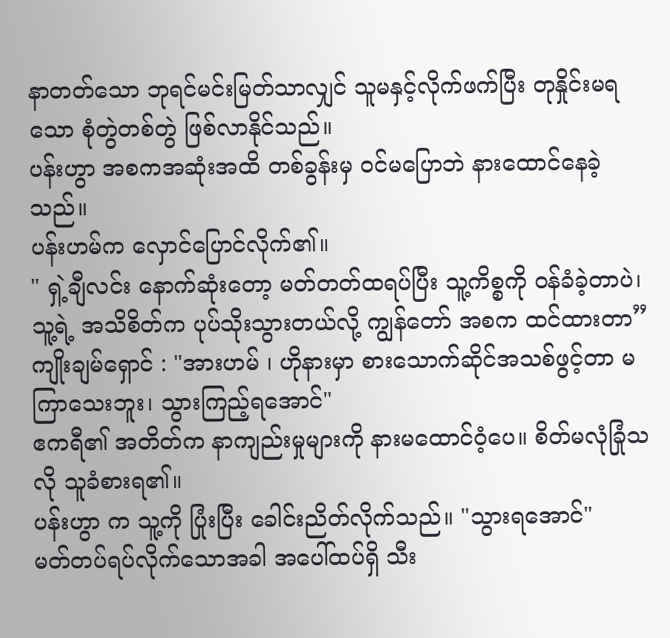နာတတ်သော ဘုရင်မင်းမြတ်သာလျှင် သူမနှင့်လိုက်ဖက်ပြီး တုနှိုင်းမရသော စုံတွဲတစ်တွဲ ဖြစ်လာနိုင်သည်။
ပန်းဟွာ အစကအဆုံးအထိ တစ်ခွန်းမှ ဝင်မပြောဘဲ နားထောင်နေခဲ့သည်။
ပန်းဟမ်က လှောင်ပြောင်လိုက်၏။
" ရှဲ့ချီလင်း နောက်ဆုံးတော့ မတ်တတ်ထရပ်ပြီး သူ့ကိစ္စကို ဝန်ခံခဲ့တာပဲ၊ သူ့ရဲ့ အသိစိတ်က ပုပ်သိုးသွားတယ်လို့ ကျွန်တော် အစက ထင်ထားတာ”
ကျိုးချမ်ရှောင် : "အားဟမ် ၊ ဟိုနားမှာ စားသောက်ဆိုင်အသစ်ဖွင့်တာ မကြာသေးဘူး၊ သွားကြည့်ရအောင်"
ဧကရီ၏ အတိတ်က နာကျည်းမှုများကို နားမထောင်ဝံ့ပေ။ စိတ်မလုံခြုံသလို သူခံစားရ၏။
ပန်းဟွာ က သူ့ကို ပြုံးပြီး ခေါင်းညိတ်လိုက်သည်။ "သွားရအောင်"
မတ်တပ်ရပ်လိုက်သောအခါ အပေါ်ထပ်ရှိ သီး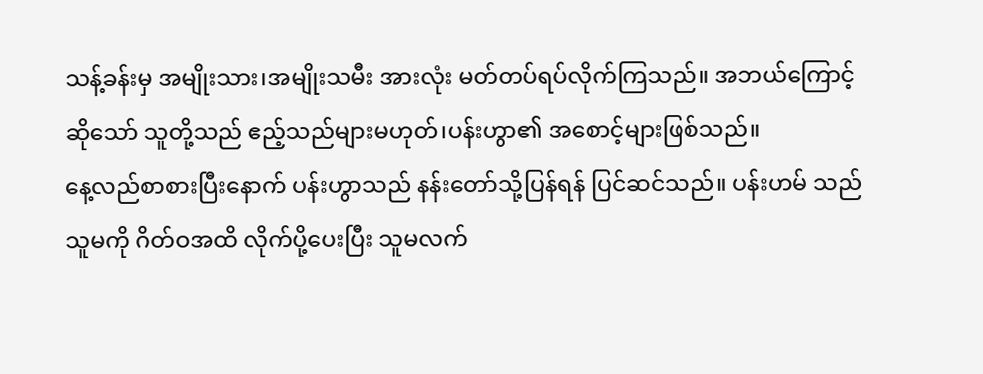သန့်ခန်းမှ အမျိုးသား၊အမျိုးသမီး အားလုံး မတ်တပ်ရပ်လိုက်ကြသည်။ အဘယ်ကြောင့်ဆိုသော် သူတို့သည် ဧည့်သည်များမဟုတ်၊ပန်းဟွာ၏ အစောင့်များဖြစ်သည်။
နေ့လည်စာစားပြီးနောက် ပန်းဟွာသည် နန်းတော်သို့ပြန်ရန် ပြင်ဆင်သည်။ ပန်းဟမ် သည် သူမကို ဂိတ်ဝအထိ လိုက်ပို့ပေးပြီး သူမလက်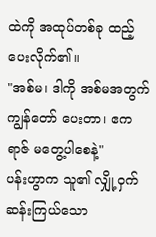ထဲကို အထုပ်တစ်ခု ထည့်ပေးလိုက်၏။
"အစ်မ၊ ဒါကို အစ်မအတွက် ကျွန်တော် ပေးတာ၊ ဧကရာဇ် မတွေ့ပါစေနဲ့"
ပန်းဟွာက သူ၏ လျှို့ဝှက်ဆန်းကြယ်သော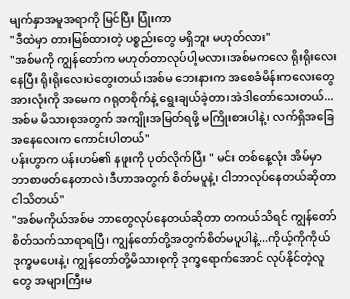မျက်နှာအမူအရာကို မြင်ပြီး ပြုံးကာ
"ဒီထဲမှာ တားမြစ်ထားတဲ့ ပစ္စည်းတွေ မရှိဘူး မဟုတ်လား"
"အစ်မကို ကျွန်တော်က မဟုတ်တာလုပ်ပါ့မလား၊အစ်မကလေ ရိုးရိုးလေးနေပြီး ရိုးရိုးလေးပဲတွေးတယ်၊အစ်မ ဘေးနားက အစေခံမိန်းကလေးတွေအားလုံးကို အမေက ဂရုတစိုက်နဲ့ ရွေးချယ်ခဲ့တာ၊အဲဒါတော်သေးတယ်...အစ်မ မိသားစုအတွက် အကျိုးအမြတ်ရဖို့ မကြိုးစားပါနဲ့၊ လက်ရှိအခြေအနေလေးက ကောင်းပါတယ်"
ပန်းဟွာက ပန်းဟမ်၏ နဖူးကို ပုတ်လိုက်ပြီး " မင်း တစ်နေ့လုံး အိမ်မှာ ဘာစာဖတ်နေတာလဲ၊ဒီဟာအတွက် စိတ်မပူနဲ့၊ ငါဘာလုပ်နေတယ်ဆိုတာ ငါသိတယ်"
"အစ်မကိုယ်အစ်မ ဘာတွေလုပ်နေတယ်ဆိုတာ တကယ်သိရင် ကျွန်တော် စိတ်သက်သာရာရပြီ၊ ကျွန်တော်တို့အတွက်စိတ်မပူပါနဲ့...ကိုယ့်ကိုကိုယ်ဒုက္ခမပေးနဲ့၊ ကျွန်တော်တို့မိသားစုကို ဒုက္ခရောက်အောင် လုပ်နိုင်တဲ့လူတွေ အများကြီးမ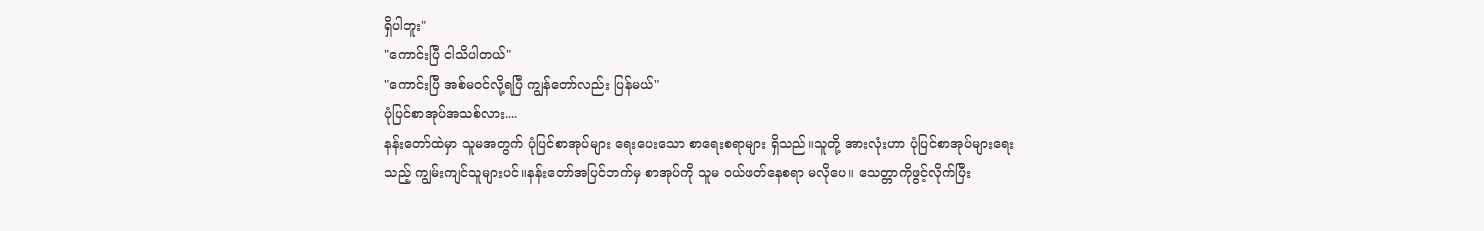ရှိပါဘူး"
"ကောင်းပြီ ငါသိပါတယ်"
"ကောင်းပြီ အစ်မဝင်လို့ရပြီ ကျွန်တော်လည်း ပြန်မယ်"
ပုံပြင်စာအုပ်အသစ်လား....
နန်းတော်ထဲမှာ သူမအတွက် ပုံပြင်စာအုပ်များ ရေးပေးသော စာရေးစရာများ ရှိသည်။သူတို့ အားလုံးဟာ ပုံပြင်စာအုပ်များရေးသည့် ကျွမ်းကျင်သူများပင်။နန်းတော်အပြင်ဘက်မှ စာအုပ်ကို သူမ ဝယ်ဖတ်နေစရာ မလိုပေ။ သေတ္တာကိုဖွင့်လိုက်ပြီး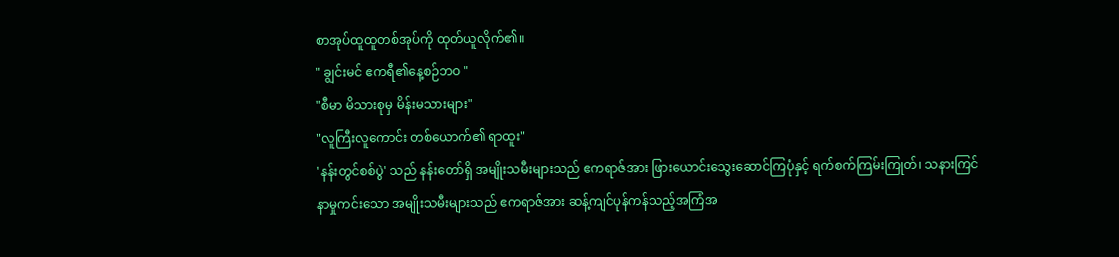စာအုပ်ထူထူတစ်အုပ်ကို ထုတ်ယူလိုက်၏။
" ချွင်းမင် ဧကရီ၏နေ့စဉ်ဘဝ "
"စီမာ မိသားစုမှ မိန်းမသားများ"
"လူကြီးလူကောင်း တစ်ယောက်၏ ရာထူး"
'နန်းတွင်စစ်ပွဲ' သည် နန်းတော်ရှိ အမျိုးသမီးများသည် ဧကရာဇ်အား ဖြားယောင်းသွေးဆောင်ကြပုံနှင့် ရက်စက်ကြမ်းကြုတ်၊ သနားကြင်နာမှုကင်းသော အမျိုးသမီးများသည် ဧကရာဇ်အား ဆန့်ကျင်ပုန်ကန်သည့်အကြံအ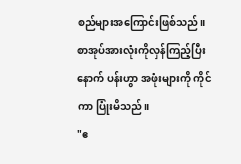စည်များအကြောင်းဖြစ်သည်။
စာအုပ်အားလုံးကိုလှန်ကြည့်ပြီးနောက် ပန်းဟွာ အဖုံးများကို ကိုင်ကာ ပြုံးမိသည်။
"ဧ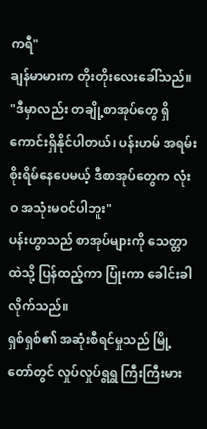ကရီ"
ချန်မာမားက တိုးတိုးလေးခေါ်သည်။
"ဒီမှာလည်း တချို့စာအုပ်တွေ ရှိကောင်းရှိနိုင်ပါတယ်၊ ပန်းဟမ် အရမ်းစိုးရိမ်နေပေမယ့် ဒီစာအုပ်တွေက လုံးဝ အသုံးမဝင်ပါဘူး"
ပန်းဟွာသည် စာအုပ်များကို သေတ္တာထဲသို့ ပြန်ထည့်ကာ ပြုံးကာ ခေါင်းခါလိုက်သည်။
ရှစ်ရှစ်၏ အဆုံးစီရင်မှုသည် မြို့တော်တွင် လှုပ်လှုပ်ရွရွ ကြီးကြီးမား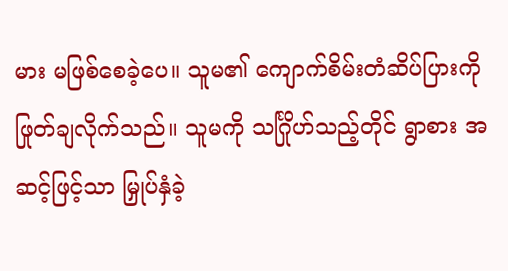မား မဖြစ်စေခဲ့ပေ။ သူမ၏ ကျောက်စိမ်းတံဆိပ်ပြားကို ဖြုတ်ချလိုက်သည်။ သူမကို သင်္ဂြိုဟ်သည့်တိုင် ရွာစား အဆင့်ဖြင့်သာ မြှုပ်နှံခဲ့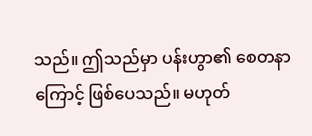သည်။ ဤသည်မှာ ပန်းဟွာ၏ စေတနာကြောင့် ဖြစ်ပေသည်။ မဟုတ်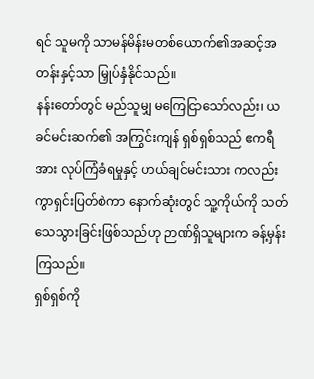ရင် သူမကို သာမန်မိန်းမတစ်ယောက်၏အဆင့်အတန်းနှင့်သာ မြှုပ်နှံနိုင်သည်။
နန်းတော်တွင် မည်သူမျှ မကြေငြာသော်လည်း၊ ယခင်မင်းဆက်၏ အကြွင်းကျန် ရှစ်ရှစ်သည် ဧကရီအား လုပ်ကြံခံရမှုနှင့် ဟယ်ချင်မင်းသား ကလည်း ကွာရှင်းပြတ်စဲကာ နောက်ဆုံးတွင် သူ့ကိုယ်ကို သတ်သေသွားခြင်းဖြစ်သည်ဟု ဉာဏ်ရှိသူများက ခန့်မှန်းကြသည်။
ရှစ်ရှစ်ကို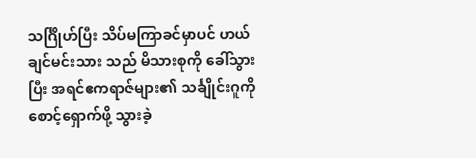သင်္ဂြိုဟ်ပြီး သိပ်မကြာခင်မှာပင် ဟယ်ချင်မင်းသား သည် မိသားစုကို ခေါ်သွားပြီး အရင်ဧကရာဇ်များ၏ သင်္ချိုင်းဂူကို စောင့်ရှောက်ဖို့ သွားခဲ့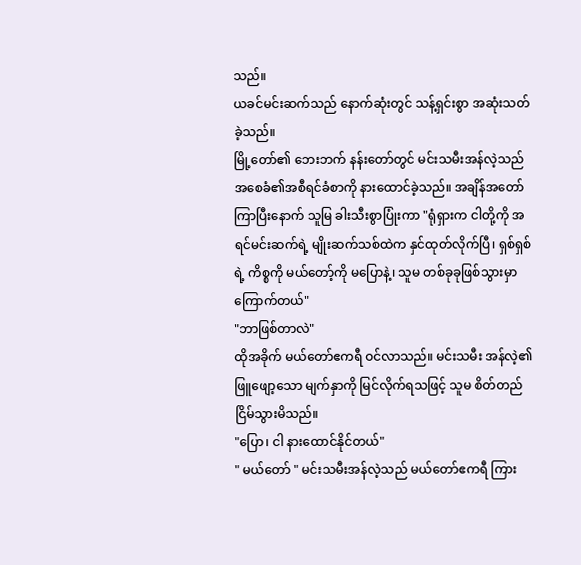သည်။
ယခင်မင်းဆက်သည် နောက်ဆုံးတွင် သန့်ရှင်းစွာ အဆုံးသတ်ခဲ့သည်။
မြို့တော်၏ ဘေးဘက် နန်းတော်တွင် မင်းသမီးအန်လဲ့သည် အစေခံ၏အစီရင်ခံစာကို နားထောင်ခဲ့သည်။ အချိန်အတော်ကြာပြီးနောက် သူမြ ခါးသီးစွာပြုံးကာ "ရုံရှားက ငါတို့ကို အရင်မင်းဆက်ရဲ့ မျိုးဆက်သစ်ထဲက နှင်ထုတ်လိုက်ပြီ၊ ရှစ်ရှစ်ရဲ့ ကိစ္စကို မယ်တော့်ကို မပြောနဲ့၊ သူမ တစ်ခုခုဖြစ်သွားမှာကြောက်တယ်"
"ဘာဖြစ်တာလဲ"
ထိုအခိုက် မယ်တော်ဧကရီ ဝင်လာသည်။ မင်းသမီး အန်လဲ့၏ ဖြူဖျော့သော မျက်နှာကို မြင်လိုက်ရသဖြင့် သူမ စိတ်တည်ငြိမ်သွားမိသည်။
"ပြော၊ ငါ နားထောင်နိုင်တယ်"
" မယ်တော် " မင်းသမီးအန်လဲ့သည် မယ်တော်ဧကရီ ကြား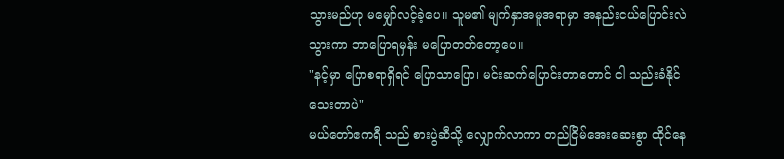သွားမည်ဟု မမျှော်လင့်ခဲ့ပေ။ သူမ၏ မျက်နှာအမူအရာမှာ အနည်းငယ်ပြောင်းလဲသွားကာ ဘာပြောရမှန်း မပြောတတ်တော့ပေ။
"နင့်မှာ ပြောစရာရှိရင် ပြောသာပြော၊ မင်းဆက်ပြောင်းတာတောင် ငါ သည်းခံနိုင်သေးတာပဲ"
မယ်တော်ဧကရီ သည် စားပွဲဆီသို့ လျှောက်လာကာ တည်ငြိမ်အေးဆေးစွာ ထိုင်နေ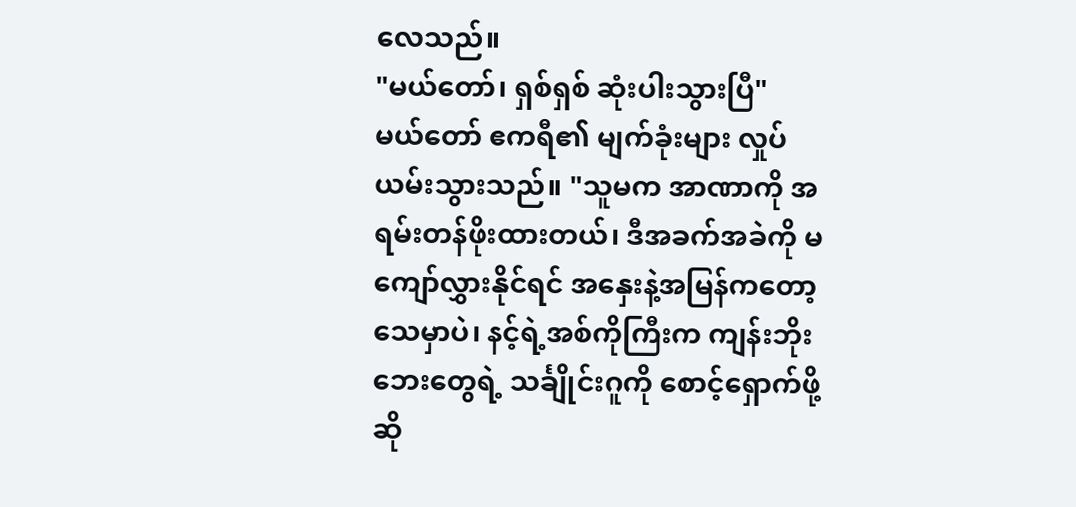လေသည်။
"မယ်တော်၊ ရှစ်ရှစ် ဆုံးပါးသွားပြီ"
မယ်တော် ဧကရီ၏ မျက်ခုံးများ လှုပ်ယမ်းသွားသည်။ "သူမက အာဏာကို အရမ်းတန်ဖိုးထားတယ်၊ ဒီအခက်အခဲကို မကျော်လွှားနိုင်ရင် အနှေးနဲ့အမြန်ကတော့ သေမှာပဲ၊ နင့်ရဲ့အစ်ကိုကြီးက ကျန်းဘိုးဘေးတွေရဲ့ သင်္ချိုင်းဂူကို စောင့်ရှောက်ဖို့ဆို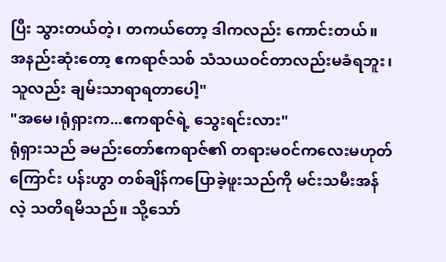ပြီး သွားတယ်တဲ့၊ တကယ်တော့ ဒါကလည်း ကောင်းတယ်။ အနည်းဆုံးတော့ ဧကရာဇ်သစ် သံသယဝင်တာလည်းမခံရဘူး၊သူလည်း ချမ်းသာရာရတာပေါ့"
"အမေ၊ရုံရှားက...ဧကရာဇ်ရဲ့ သွေးရင်းလား"
ရုံရှားသည် ခမည်းတော်ဧကရာဇ်၏ တရားမ၀င်ကလေးမဟုတ်ကြောင်း ပန်းဟွာ တစ်ချိန်ကပြောခဲ့ဖူးသည်ကို မင်းသမီးအန်လဲ့ သတိရမိသည်။ သို့သော်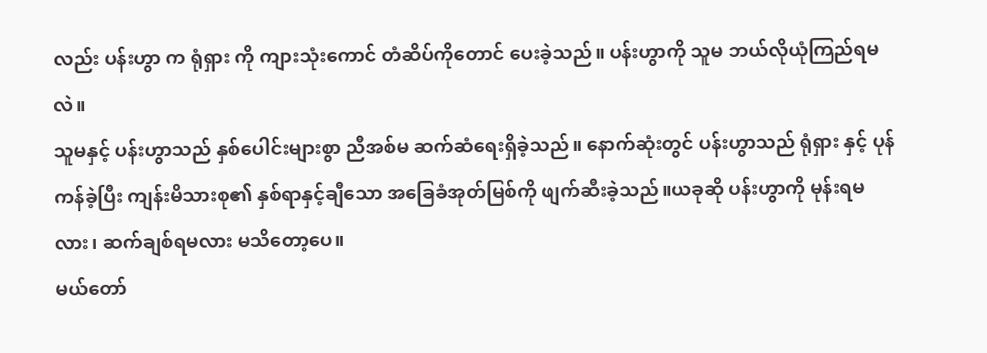လည်း ပန်းဟွာ က ရုံရှား ကို ကျားသုံးကောင် တံဆိပ်ကိုတောင် ပေးခဲ့သည်။ ပန်းဟွာကို သူမ ဘယ်လိုယုံကြည်ရမလဲ။
သူမနှင့် ပန်းဟွာသည် နှစ်ပေါင်းများစွာ ညီအစ်မ ဆက်ဆံရေးရှိခဲ့သည်။ နောက်ဆုံးတွင် ပန်းဟွာသည် ရုံရှား နှင့် ပုန်ကန်ခဲ့ပြီး ကျန်းမိသားစု၏ နှစ်ရာနှင့်ချီသော အခြေခံအုတ်မြစ်ကို ဖျက်ဆီးခဲ့သည်။ယခုဆို ပန်းဟွာကို မုန်းရမလား၊ ဆက်ချစ်ရမလား မသိတော့ပေ။
မယ်တော်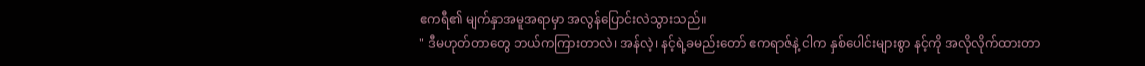ဧကရီ၏ မျက်နှာအမူအရာမှာ အလွန်ပြောင်းလဲသွားသည်။
" ဒီမဟုတ်တာတွေ ဘယ်ကကြားတာလဲ၊ အန်လဲ့၊ နင့်ရဲ့ခမည်းတော် ဧကရာဇ်နဲ့ ငါက နှစ်ပေါင်းများစွာ နင့်ကို အလိုလိုက်ထားတာ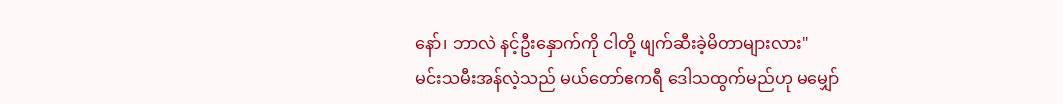နော်၊ ဘာလဲ နင့်ဦးနှောက်ကို ငါတို့ ဖျက်ဆီးခဲ့မိတာများလား"
မင်းသမီးအန်လဲ့သည် မယ်တော်ဧကရီ ဒေါသထွက်မည်ဟု မမျှော်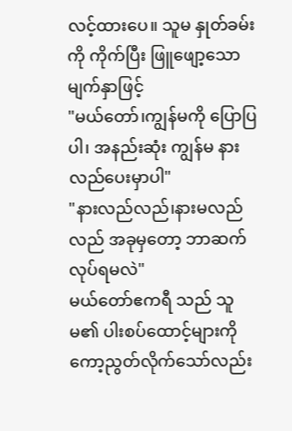လင့်ထားပေ။ သူမ နှုတ်ခမ်းကို ကိုက်ပြီး ဖြူဖျော့သော မျက်နှာဖြင့်
"မယ်တော်၊ကျွန်မကို ပြောပြပါ၊ အနည်းဆုံး ကျွန်မ နားလည်ပေးမှာပါ"
"နားလည်လည်၊နားမလည်လည် အခုမှတော့ ဘာဆက်လုပ်ရမလဲ"
မယ်တော်ဧကရီ သည် သူမ၏ ပါးစပ်ထောင့်များကို ကော့ညွတ်လိုက်သော်လည်း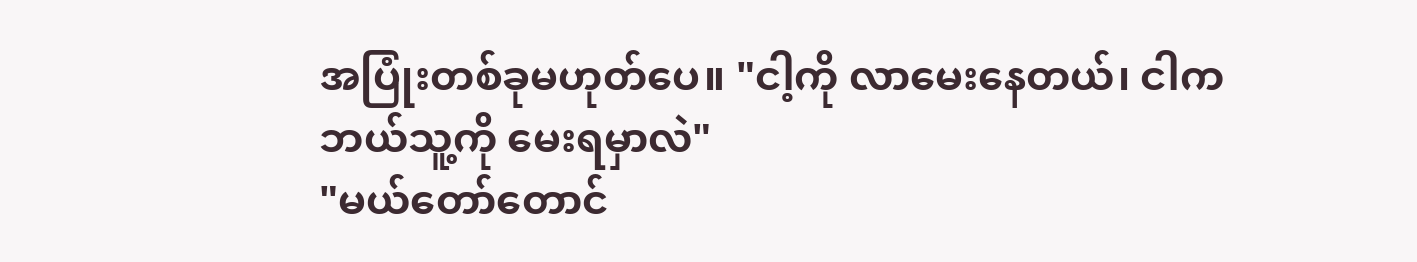အပြုံးတစ်ခုမဟုတ်ပေ။ "ငါ့ကို လာမေးနေတယ်၊ ငါက ဘယ်သူ့ကို မေးရမှာလဲ"
"မယ်တော်တောင်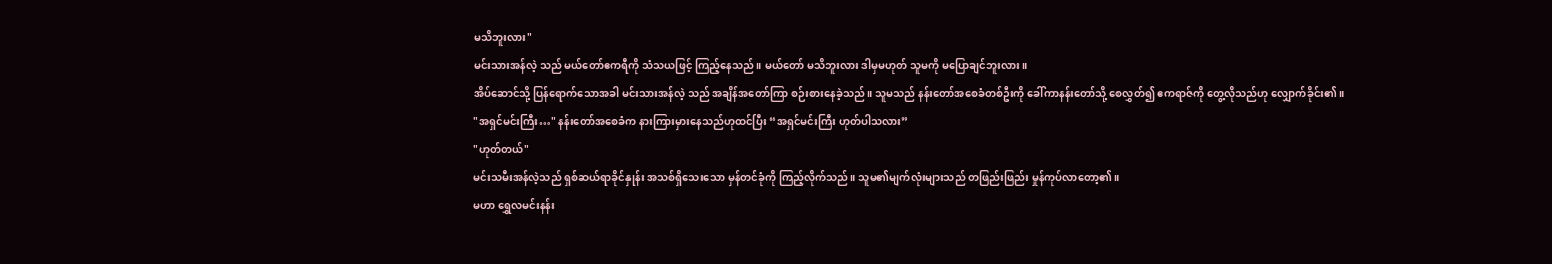မသိဘူးလား"
မင်းသားအန်လဲ့ သည် မယ်တော်ဧကရီကို သံသယဖြင့် ကြည့်နေသည်။ မယ်တော် မသိဘူးလား ဒါမှမဟုတ် သူမကို မပြောချင်ဘူးလား။
အိပ်ဆောင်သို့ ပြန်ရောက်သောအခါ မင်းသားအန်လဲ့ သည် အချိန်အတော်ကြာ စဉ်းစားနေခဲ့သည်။ သူမသည် နန်းတော်အစေခံတစ်ဦးကို ခေါ်ကာနန်းတော်သို့ စေလွှတ်၍ ဧကရာဇ်ကို တွေ့လိုသည်ဟု လျှောက်ခိုင်း၏။
"အရှင်မင်းကြီး…" နန်းတော်အစေခံက နားကြားမှားနေသည်ဟုထင်ပြီး “အရှင်မင်းကြီး ဟုတ်ပါသလား”
"ဟုတ်တယ်"
မင်းသမီးအန်လဲ့သည် ရှစ်ဆယ်ရာခိုင်နှုန်း အသစ်ရှိသေးသော မှန်တင်ခုံကို ကြည့်လိုက်သည်။ သူမ၏မျက်လုံးများသည် တဖြည်းဖြည်း မှုန်ကုပ်လာတော့၏။
မဟာ ရွှေလမင်းနန်း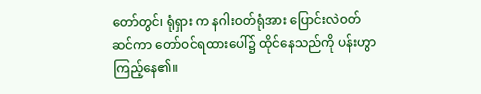တော်တွင်၊ ရုံရှား က နဂါးဝတ်ရုံအား ပြောင်းလဲဝတ်ဆင်ကာ တော်ဝင်ရထားပေါ်၌ ထိုင်နေသည်ကို ပန်းဟွာ ကြည့်နေ၏။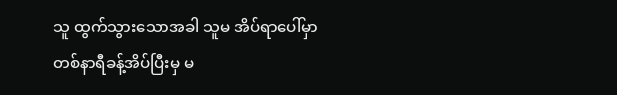သူ ထွက်သွားသောအခါ သူမ အိပ်ရာပေါ်မှာ တစ်နာရီခန့်အိပ်ပြီးမှ မ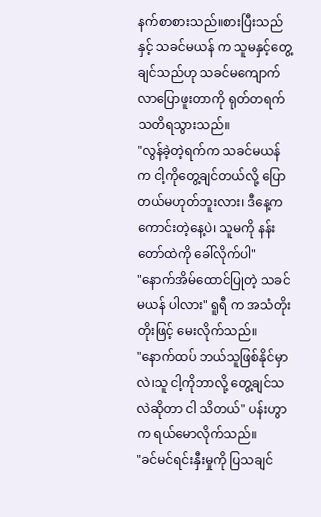နက်စာစားသည်။စားပြီးသည်နှင့် သခင်မယန် က သူမနှင့်တွေ့ချင်သည်ဟု သခင်မကျောက် လာပြောဖူးတာကို ရုတ်တရက် သတိရသွားသည်။
"လွန်ခဲ့တဲ့ရက်က သခင်မယန် က ငါ့ကိုတွေ့ချင်တယ်လို့ ပြောတယ်မဟုတ်ဘူးလား၊ ဒီနေ့က ကောင်းတဲ့နေ့ပဲ၊ သူမကို နန်းတော်ထဲကို ခေါ်လိုက်ပါ"
"နောက်အိမ်ထောင်ပြုတဲ့ သခင်မယန် ပါလား" ရူရီ က အသံတိုးတိုးဖြင့် မေးလိုက်သည်။
"နောက်ထပ် ဘယ်သူဖြစ်နိုင်မှာလဲ၊သူ ငါ့ကိုဘာလို့ တွေ့ချင်သလဲဆိုတာ ငါ သိတယ်" ပန်းဟွာက ရယ်မောလိုက်သည်။
"ခင်မင်ရင်းနှီးမှုကို ပြသချင်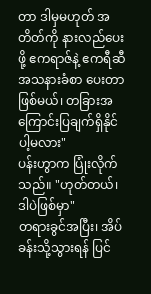တာ ဒါမှမဟုတ် အတိတ်ကို နားလည်ပေးဖို့ ဧကရာဇ်နဲ့ ဧကရီဆီ အသနားခံစာ ပေးတာဖြစ်မယ်၊ တခြားအကြောင်းပြချက်ရှိနိုင်ပါ့မလား"
ပန်းဟွာက ပြုံးလိုက်သည်။ "ဟုတ်တယ်၊ ဒါပဲဖြစ်မှာ"
တရားခွင်အပြီး၊ အိပ်ခန်းသို့သွားရန် ပြင်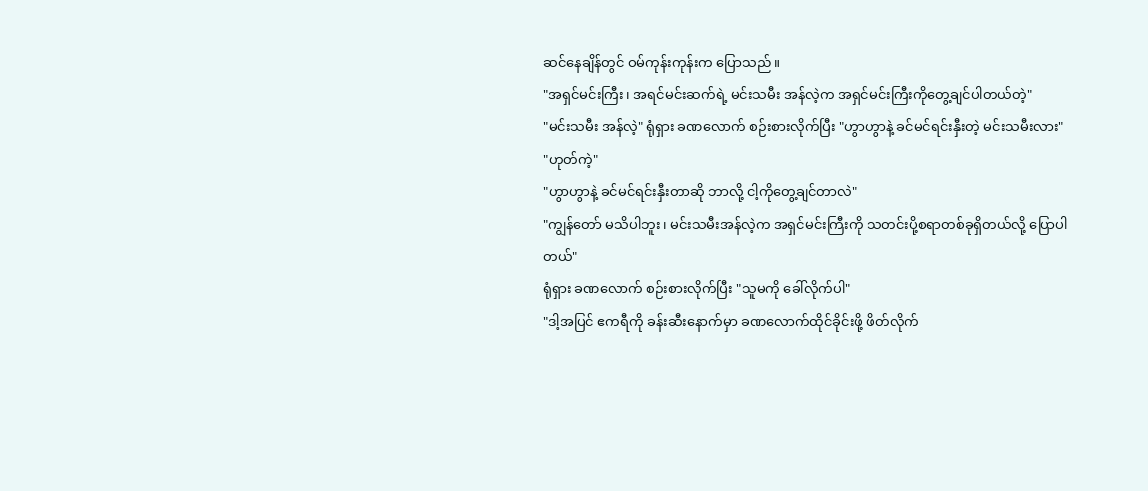ဆင်နေချိန်တွင် ဝမ်ကုန်းကုန်းက ပြောသည်။
"အရှင်မင်းကြီး၊ အရင်မင်းဆက်ရဲ့ မင်းသမီး အန်လဲ့က အရှင်မင်းကြီးကိုတွေ့ချင်ပါတယ်တဲ့"
"မင်းသမီး အန်လဲ့" ရုံရှား ခဏလောက် စဉ်းစားလိုက်ပြီး "ဟွာဟွာနဲ့ ခင်မင်ရင်းနှီးတဲ့ မင်းသမီးလား"
"ဟုတ်ကဲ့"
"ဟွာဟွာနဲ့ ခင်မင်ရင်းနှီးတာဆို ဘာလို့ ငါ့ကိုတွေ့ချင်တာလဲ"
"ကျွန်တော် မသိပါဘူး၊ မင်းသမီးအန်လဲ့က အရှင်မင်းကြီးကို သတင်းပို့စရာတစ်ခုရှိတယ်လို့ ပြောပါတယ်"
ရုံရှား ခဏလောက် စဉ်းစားလိုက်ပြီး "သူမကို ခေါ်လိုက်ပါ"
"ဒါ့အပြင် ဧကရီကို ခန်းဆီးနောက်မှာ ခဏလောက်ထိုင်ခိုင်းဖို့ ဖိတ်လိုက်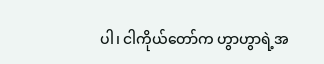ပါ၊ ငါကိုယ်တော်က ဟွာဟွာရဲ့အ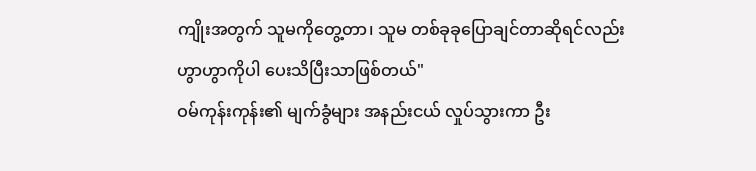ကျိုးအတွက် သူမကိုတွေ့တာ၊ သူမ တစ်ခုခုပြောချင်တာဆိုရင်လည်း ဟွာဟွာကိုပါ ပေးသိပြီးသာဖြစ်တယ်"
ဝမ်ကုန်းကုန်း၏ မျက်ခွံများ အနည်းငယ် လှုပ်သွားကာ ဦး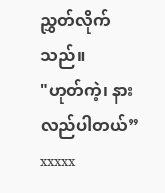ညွှတ်လိုက်သည်။
"ဟုတ်ကဲ့၊ နားလည်ပါတယ်”
xxxxx